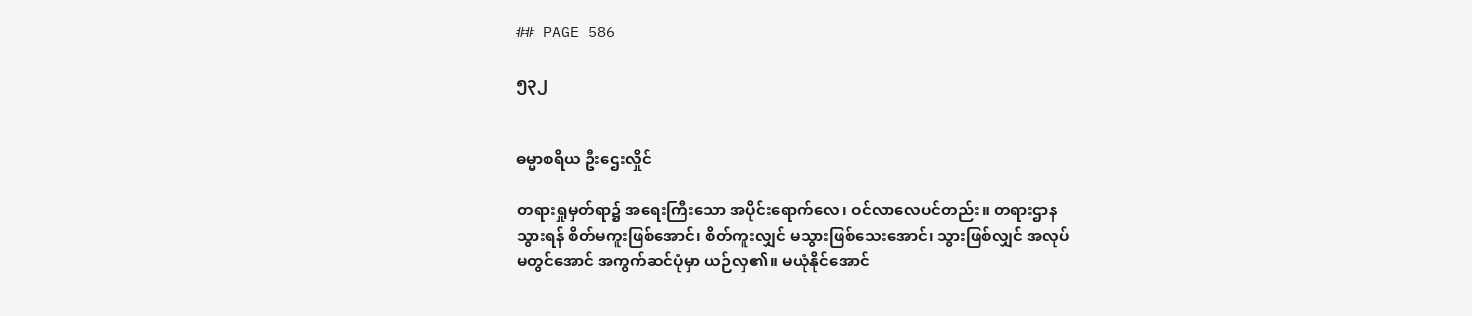## PAGE 586

၅၃၂


ဓမ္မာစရိယ ဦးဌေးလှိုင်

တရားရှုမှတ်ရာ၌ အရေးကြီးသော အပိုင်းရောက်လေ၊ ဝင်လာလေပင်တည်း။ တရားဌာန
သွားရန် စိတ်မကူးဖြစ်အောင်၊ စိတ်ကူးလျှင် မသွားဖြစ်သေးအောင်၊ သွားဖြစ်လျှင် အလုပ်
မတွင်အောင် အကွက်ဆင်ပုံမှာ ယဉ်လှ၏။ မယုံနိုင်အောင်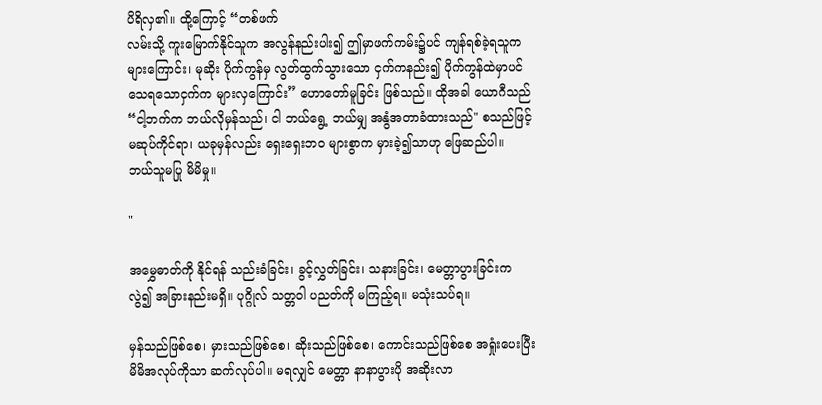ပိရိလှ၏။ ထို့ကြောင့် “တစ်ဖက်
လမ်းသို့ ကူးမြောက်နိုင်သူက အလွန်နည်းပါး၍ ဤမှာဖက်ကမ်း၌ပင် ကျန်ရစ်ခဲ့ရသူက
များကြောင်း၊ မုဆိုး ပိုက်ကွန်မှ လွတ်ထွက်သွားသော ငှက်ကနည်း၍ ပိုက်ကွန်ထဲမှာပင်
သေရသောငှက်က များလှကြောင်း” ဟောတော်မူခြင်း ဖြစ်သည်။ ထိုအခါ ယောဂီသည်
“ငါ့ဘက်က ဘယ်လိုမှန်သည်၊ ငါ ဘယ်ရွေ့ ဘယ်မျှ အနွံအတာခံထားသည်" စသည်ဖြင့်
မဆုပ်ကိုင်ရာ၊ ယခုမှန်လည်း ရှေးရှေးဘဝ များစွာက မှားခဲ့၍သာဟု ဖြေဆည်ပါ။
ဘယ်သူမပြု မိမိမှု။

"

အမွှေဓာတ်ကို နိုင်ရန် သည်းခံခြင်း၊ ခွင့်လွှတ်ခြင်း၊ သနားခြင်း၊ မေတ္တာပွားခြင်းက
လွဲ၍ အခြားနည်းမရှိ။ ပုဂ္ဂိုလ် သတ္တဝါ ပညတ်ကို မကြည့်ရ။ မသုံးသပ်ရ။

မှန်သည်ဖြစ်စေ၊ မှားသည်ဖြစ်စေ၊ ဆိုးသည်ဖြစ်စေ၊ ကောင်းသည်ဖြစ်စေ အရှုံးပေးပြီး
မိမိအလုပ်ကိုသာ ဆက်လုပ်ပါ။ မရလျှင် မေတ္တာ နာနာပွားပို အဆိုးလာ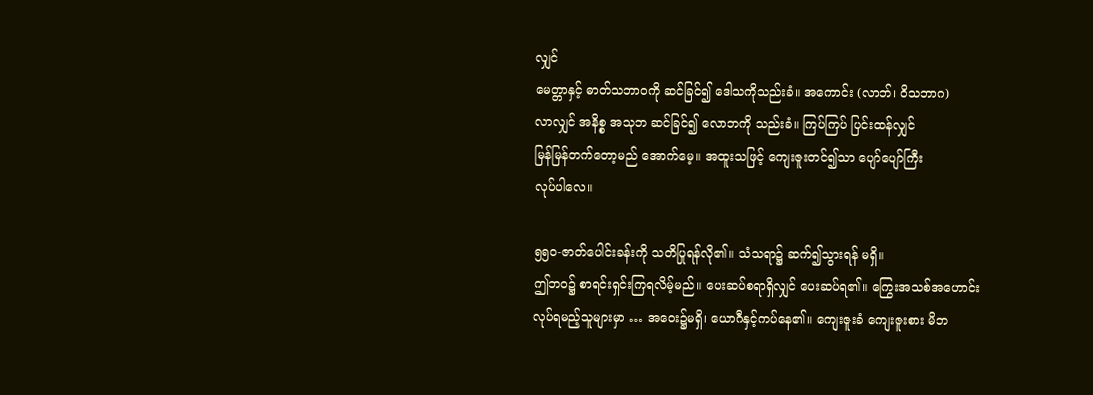လျှင်
မေတ္တာနှင့် ဓာတ်သဘာဝကို ဆင်ခြင်၍ ဒေါသကိုသည်းခံ။ အကောင်း (လာဘ်၊ ဝိသဘာဂ)
လာလျှင် အနိစ္စ အသုဘ ဆင်ခြင်၍ လောဘကို သည်းခံ။ ကြပ်ကြပ် ပြင်းထန်လျှင်
မြန်မြန်တက်တော့မည် အောက်မေ့။ အထူးသဖြင့် ကျေးဇူးတင်၍သာ ပျော်ပျော်ကြီး
လုပ်ပါလေ။

၅၅၀-ဇာတ်ပေါင်းခန်းကို သတိပြုရန်လို၏။ သံသရာ၌ ဆက်၍သွားရန် မရှိ။
ဤဘဝ၌ စာရင်းရှင်းကြရလိမ့်မည်။ ပေးဆပ်စရာရှိလျှင် ပေးဆပ်ရ၏။ ကြွေးအသစ်အဟောင်း
လုပ်ရမည့်သူများမှာ … အဝေး၌မရှိ၊ ယောဂီနှင့်ကပ်နေ၏။ ကျေးဇူးခံ ကျေးဇူးစား မိဘ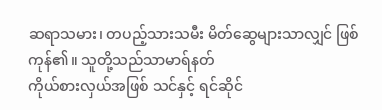ဆရာသမား၊ တပည့်သားသမီး မိတ်ဆွေများသာလျှင် ဖြစ်ကုန်၏။ သူတို့သည်သာမာရ်နတ်
ကိုယ်စားလှယ်အဖြစ် သင်နှင့် ရင်ဆိုင်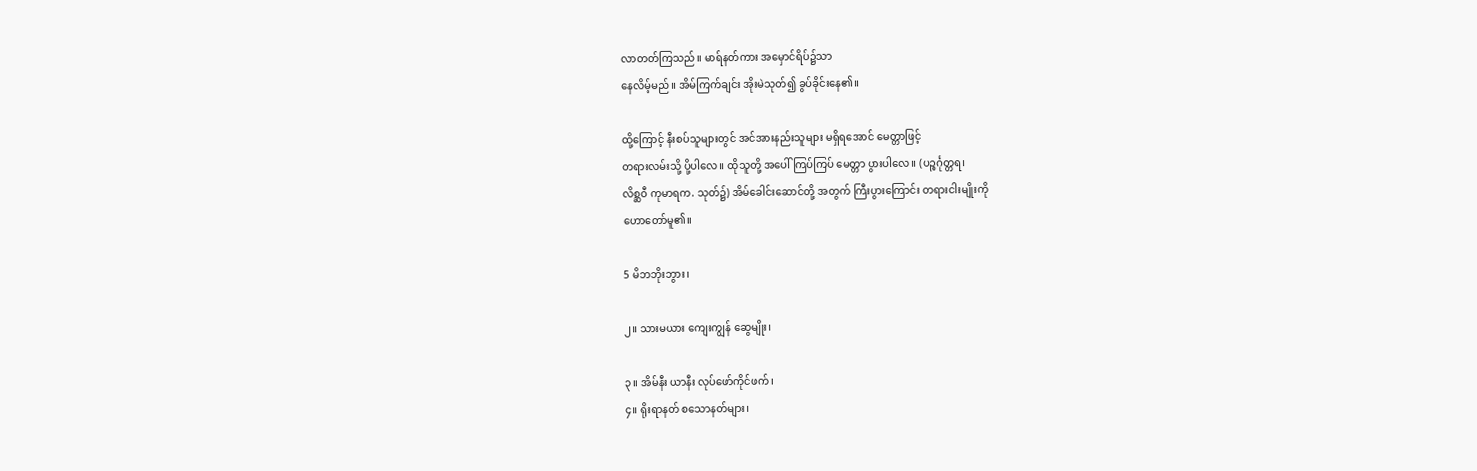လာတတ်ကြသည်။ မာရ်နတ်ကား အမှောင်ရိပ်၌သာ
နေလိမ့်မည်။ အိမ်ကြက်ချင်း အိုးမဲသုတ်၍ ခွပ်ခိုင်းနေ၏။

ထို့ကြောင့် နီးစပ်သူများတွင် အင်အားနည်းသူများ မရှိရအောင် မေတ္တာဖြင့်
တရားလမ်းသို့ ပို့ပါလေ။ ထိုသူတို့ အပေါ် ကြပ်ကြပ် မေတ္တာ ပွားပါလေ။ (ပဉ္စင်္ဂုတ္တရ၊
လိစ္ဆဝီ ကုမာရက. သုတ်၌) အိမ်ခေါင်းဆောင်တို့ အတွက် ကြီးပွားကြောင်း တရားငါးမျိုးကို
ဟောတော်မူ၏။

5 မိဘဘိုးဘွား၊

၂။ သားမယား ကျေးကျွန် ဆွေမျိုး၊

၃။ အိမ်နီး ယာနီး လုပ်ဖော်ကိုင်ဖက်၊
၄။ ရိုးရာနတ် စသောနတ်များ၊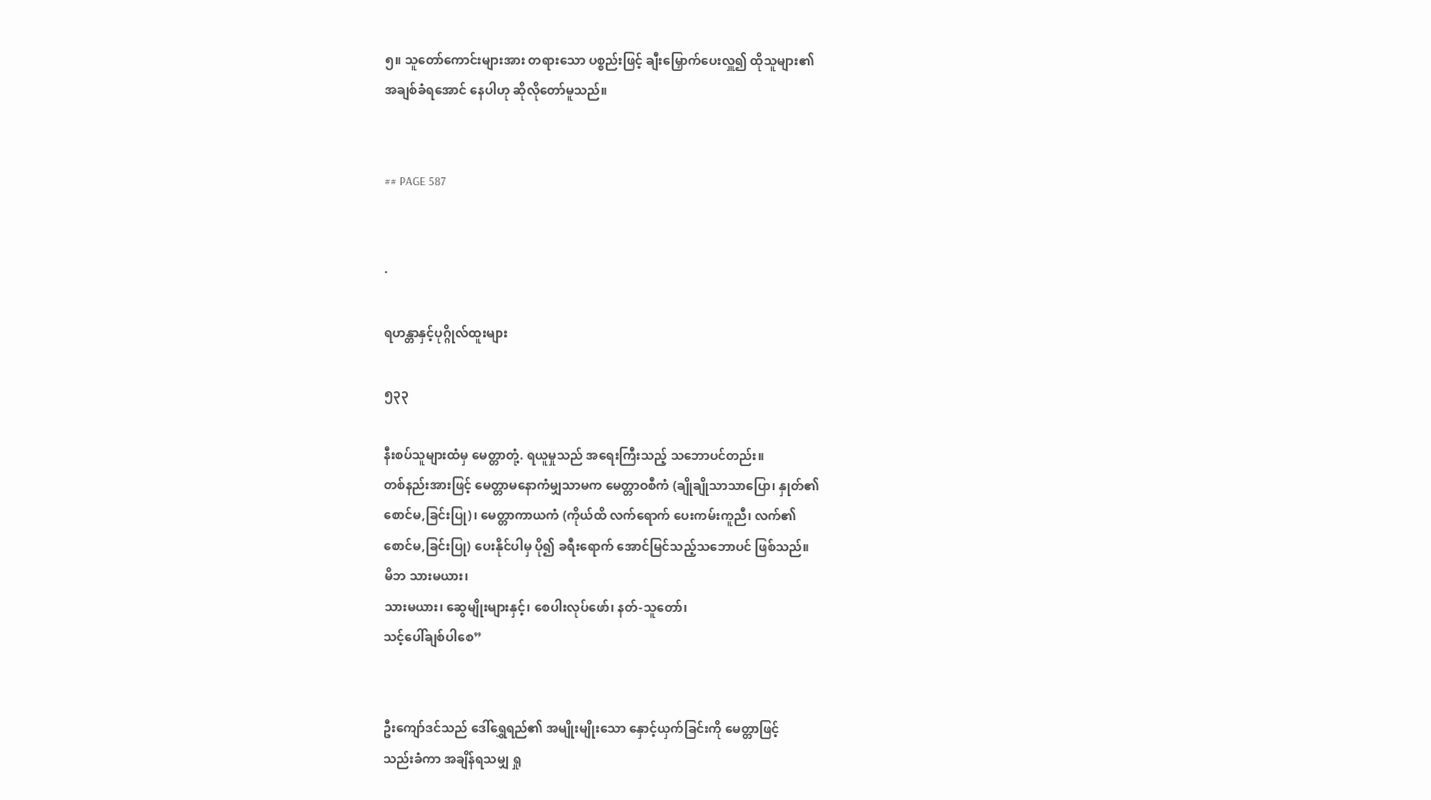၅။ သူတော်ကောင်းများအား တရားသော ပစ္စည်းဖြင့် ချီးမြှောက်ပေးလှူ၍ ထိုသူများ၏
အချစ်ခံရအောင် နေပါဟု ဆိုလိုတော်မူသည်။


## PAGE 587


·

ရဟန္တာနှင့်ပုဂ္ဂိုလ်ထူးများ

၅၃၃

နီးစပ်သူများထံမှ မေတ္တာတုံ့. ရယူမှုသည် အရေးကြီးသည့် သဘောပင်တည်း။
တစ်နည်းအားဖြင့် မေတ္တာမနောကံမျှသာမက မေတ္တာဝစီကံ (ချိုချိုသာသာပြော၊ နှုတ်၏
စောင်မ,ခြင်းပြု)၊ မေတ္တာကာယကံ (ကိုယ်ထိ လက်ရောက် ပေးကမ်းကူညီ၊ လက်၏
စောင်မ,ခြင်းပြု) ပေးနိုင်ပါမှ ပို၍ ခရီးရောက် အောင်မြင်သည့်သဘောပင် ဖြစ်သည်။
မိဘ သားမယား၊
သားမယား၊ ဆွေမျိုးများနှင့်၊ စေပါးလုပ်ဖော်၊ နတ်-သူတော်၊
သင့်ပေါ်ချစ်ပါစေ”


ဦးကျော်ဒင်သည် ဒေါ်ရွှေရည်၏ အမျိုးမျိုးသော နှောင့်ယှက်ခြင်းကို မေတ္တာဖြင့်
သည်းခံကာ အချိန်ရသမျှ ရှု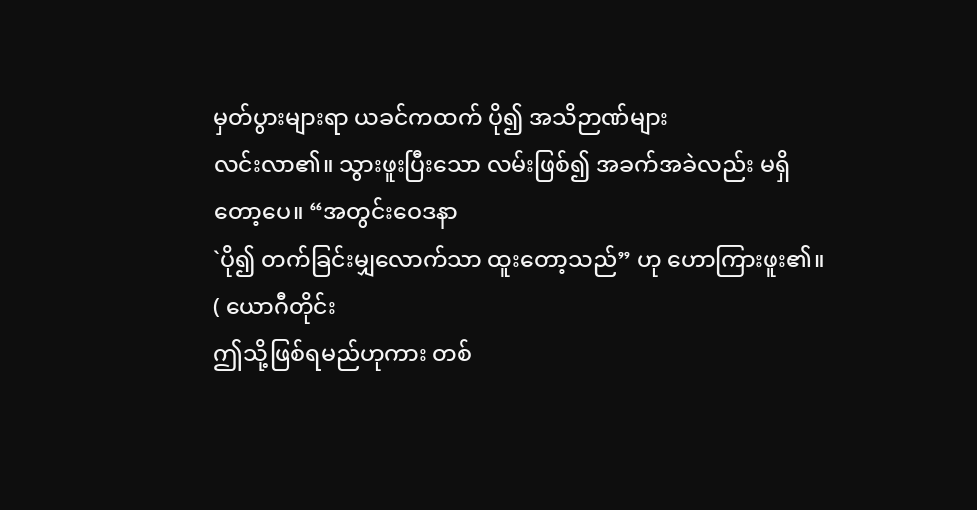မှတ်ပွားများရာ ယခင်ကထက် ပို၍ အသိဉာဏ်များ
လင်းလာ၏။ သွားဖူးပြီးသော လမ်းဖြစ်၍ အခက်အခဲလည်း မရှိတော့ပေ။ “အတွင်းဝေဒနာ
`ပို၍ တက်ခြင်းမျှလောက်သာ ထူးတော့သည်” ဟု ဟောကြားဖူး၏။ ( ယောဂီတိုင်း
ဤသို့ဖြစ်ရမည်ဟုကား တစ်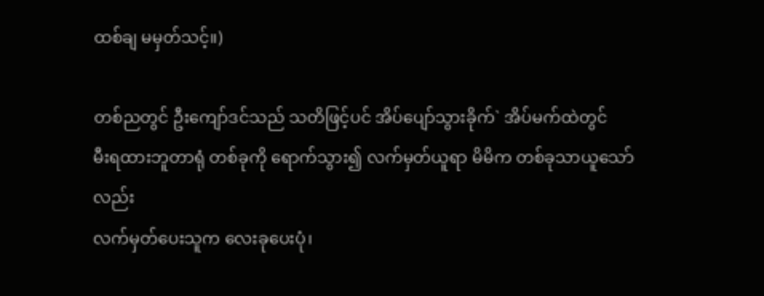ထစ်ချ မမှတ်သင့်။)

တစ်ညတွင် ဦးကျော်ဒင်သည် သတိဖြင့်ပင် အိပ်ပျော်သွားခိုက်` အိပ်မက်ထဲတွင်
မီးရထားဘူတာရုံ တစ်ခုကို ရောက်သွား၍ လက်မှတ်ယူရာ မိမိက တစ်ခုသာယူသော်လည်း
လက်မှတ်ပေးသူက လေးခုပေးပုံ၊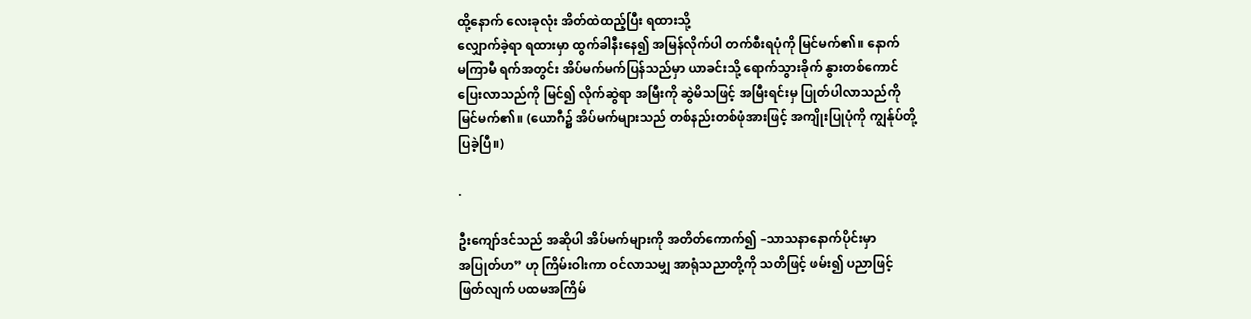ထို့နောက် လေးခုလုံး အိတ်ထဲထည့်ပြီး ရထားသို့
လျှောက်ခဲ့ရာ ရထားမှာ ထွက်ခါနီးနေ၍ အမြန်လိုက်ပါ တက်စီးရပုံကို မြင်မက်၏။ နောက်
မကြာမီ ရက်အတွင်း အိပ်မက်မက်ပြန်သည်မှာ ယာခင်းသို့ ရောက်သွားခိုက် နွားတစ်ကောင်
ပြေးလာသည်ကို မြင်၍ လိုက်ဆွဲရာ အမြီးကို ဆွဲမိသဖြင့် အမြီးရင်းမှ ပြုတ်ပါလာသည်ကို
မြင်မက်၏။ (ယောဂီ၌ အိပ်မက်များသည် တစ်နည်းတစ်ဖုံအားဖြင့် အကျိုးပြုပုံကို ကျွန်ုပ်တို့
ပြခဲ့ပြီ။)

.

ဦးကျော်ဒင်သည် အဆိုပါ အိပ်မက်များကို အတိတ်ကောက်၍ –သာသနာနောက်ပိုင်းမှာ
အပြုတ်ဟ” ဟု ကြိမ်းဝါးကာ ဝင်လာသမျှ အာရုံသညာတို့ကို သတိဖြင့် ဖမ်း၍ ပညာဖြင့်
ဖြတ်လျက် ပထမအကြိမ်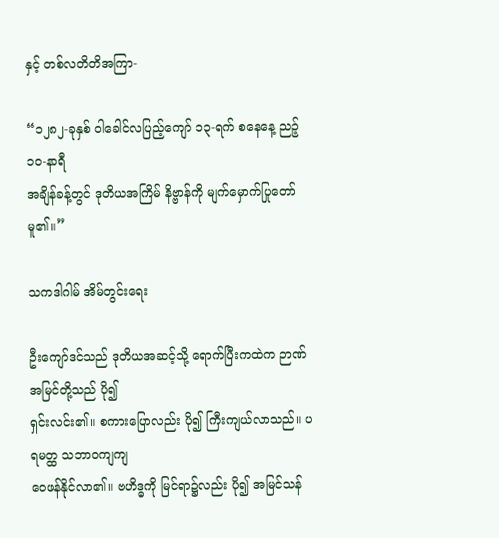နှင့် တစ်လတိတိအကြာ-

“၁၂၈၂-ခုနှစ် ဝါခေါင်လပြည့်ကျော် ၁၃-ရက် စနေနေ့ ညဉ့် ၁၀-နာရီ
အချိန်ခန့်တွင် ဒုတိယအကြိမ် နိဗ္ဗာန်ကို မျက်မှောက်ပြုတော်မူ၏။”

သကဒါဂါမ် အိမ်တွင်းရေး

ဦးကျော်ဒင်သည် ဒုတိယအဆင့်သို့ ရောက်ပြီးကထဲက ဉာဏ်အမြင်တို့သည် ပို၍
ရှင်းလင်း၏။ စကားပြောလည်း ပို၍ ကြီးကျယ်လာသည်။ ပရမတ္ထ သဘာဝကျကျ
ဝေဖန်နိုင်လာ၏။ ဗဟိဒ္ဓကို မြင်ရာ၌လည်း ပို၍ အမြင်သန်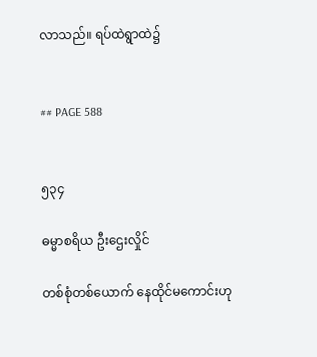လာသည်။ ရပ်ထဲရွာထဲ၌


## PAGE 588


၅၃၄

ဓမ္မာစရိယ ဦးဌေးလှိုင်

တစ်စုံတစ်ယောက် နေထိုင်မကောင်းဟု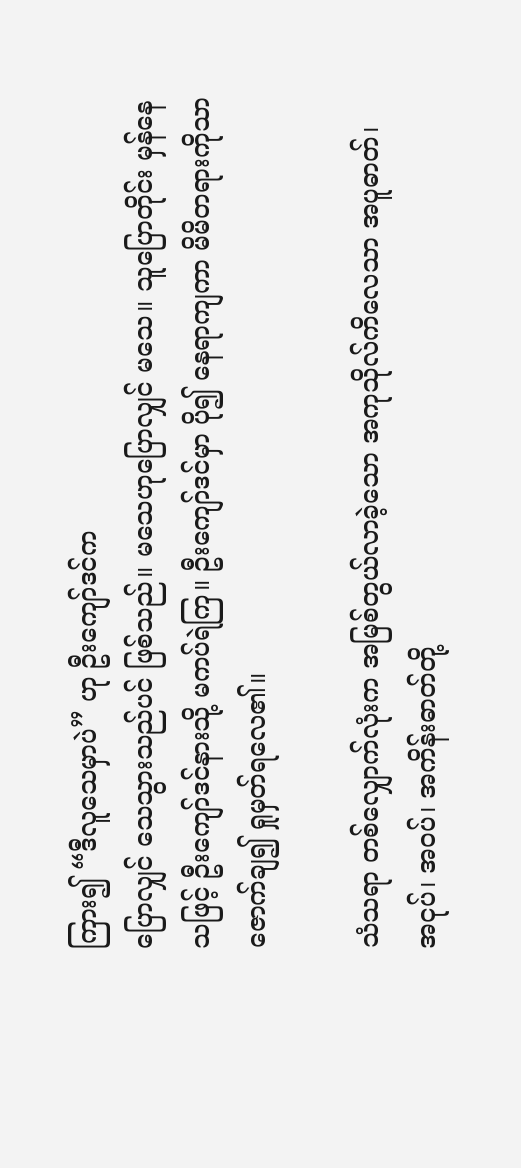ကြား၍ “ဒီလူသေမှာပဲ” ဟု ဦးကျော်ဒင်က
ပြောလျှင် သေသွားသည်ပင် ဖြစ်သည်။ မသေဟုပြောလျှင် မသေ။ သူပြောတိုင်း မှန်နေ
သဖြင့် ဦးကျော်ဒင်နားသို့ မကပ်ရဲကြ။ ဦးကျော်ဒင်မှာ ပို၍ နေရာကျကာ မိမိတရားကိုသာ
ဇောက်ချ၍ ရှုမှတ်ရလေ၏။

သံသရာ တစ်လျှောက်လုံးက အမြစ်တွယ်လာခဲ့သော အကုသိုလ်ကိလေသာ အပူဓာတ်၊
အငုပ်၊ အဝပ်၊ အကိန်းဓာတ်တို့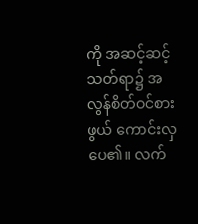ကို အဆင့်ဆင့်သတ်ရာ၌ အလွန်စိတ်ဝင်စားဖွယ် ကောင်းလှ
ပေ၏။ လက်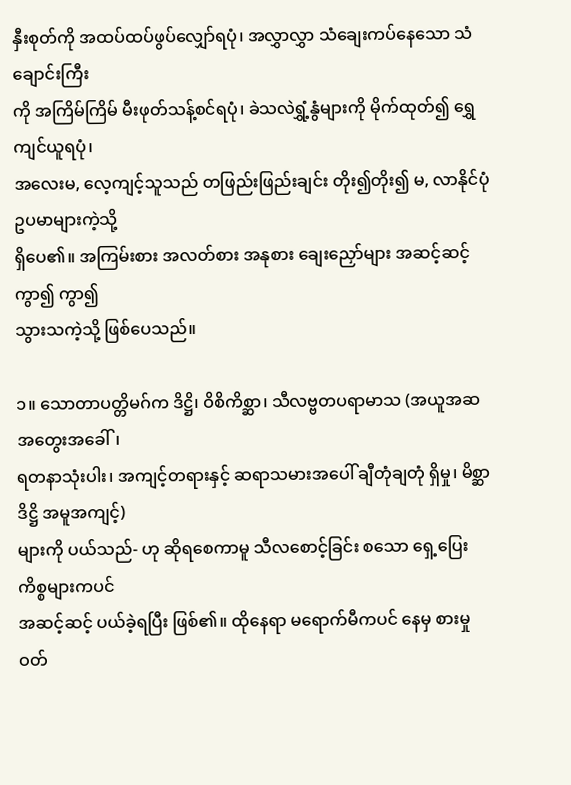နှီးစုတ်ကို အထပ်ထပ်ဖွပ်လျှော်ရပုံ၊ အလွှာလွှာ သံချေးကပ်နေသော သံချောင်းကြီး
ကို အကြိမ်ကြိမ် မီးဖုတ်သန့်စင်ရပုံ၊ ခဲသလဲရွှံ့နွံများကို မိုက်ထုတ်၍ ရွှေကျင်ယူရပုံ၊
အလေးမ, လေ့ကျင့်သူသည် တဖြည်းဖြည်းချင်း တိုး၍တိုး၍ မ, လာနိုင်ပုံ ဥပမာများကဲ့သို့
ရှိပေ၏။ အကြမ်းစား အလတ်စား အနုစား ချေးညှော်များ အဆင့်ဆင့် ကွာ၍ ကွာ၍
သွားသကဲ့သို့ ဖြစ်ပေသည်။

၁။ သောတာပတ္တိမဂ်က ဒိဋ္ဌိ၊ ဝိစိကိစ္ဆာ၊ သီလဗ္ဗတပရာမာသ (အယူအဆ အတွေးအခေါ်၊
ရတနာသုံးပါး၊ အကျင့်တရားနှင့် ဆရာသမားအပေါ် ချီတုံချတုံ ရှိမှု၊ မိစ္ဆာဒိဋ္ဌိ အမူအကျင့်)
များကို ပယ်သည်- ဟု ဆိုရစေကာမူ သီလစောင့်ခြင်း စသော ရှေ့ပြေး ကိစ္စများကပင်
အဆင့်ဆင့် ပယ်ခဲ့ရပြီး ဖြစ်၏။ ထိုနေရာ မရောက်မီကပင် နေမှ စားမှု ဝတ်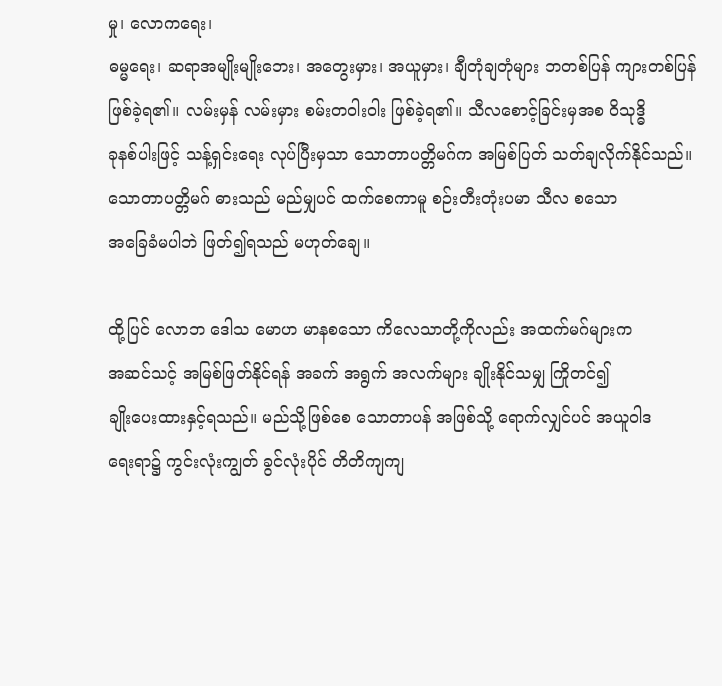မှု၊ လောကရေး၊
ဓမ္မရေး၊ ဆရာအမျိုးမျိုးဘေး၊ အတွေးမှား၊ အယူမှား၊ ချီတုံချတုံများ ဘတစ်ပြန် ကျားတစ်ပြန်
ဖြစ်ခဲ့ရ၏။ လမ်းမှန် လမ်းမှား စမ်းတဝါးဝါး ဖြစ်ခဲ့ရ၏။ သီလစောင့်ခြင်းမှအစ ဝိသုဒ္ဓိ
ခုနစ်ပါးဖြင့် သန့်ရှင်းရေး လုပ်ပြီးမှသာ သောတာပတ္တိမဂ်က အမြစ်ပြတ် သတ်ချလိုက်နိုင်သည်။
သောတာပတ္တိမဂ် ဓားသည် မည်မျှပင် ထက်စေကာမူ စဉ်းတီးတုံးပမာ သီလ စသော
အခြေခံမပါဘဲ ဖြတ်၍ရသည် မဟုတ်ချေ။

ထို့ပြင် လောဘ ဒေါသ မောဟ မာနစသော ကိလေသာတို့ကိုလည်း အထက်မဂ်များက
အဆင်သင့် အမြစ်ဖြတ်နိုင်ရန် အခက် အရွက် အလက်များ ချိုးနိုင်သမျှ ကြိုတင်၍
ချိုးပေးထားနှင့်ရသည်။ မည်သို့ဖြစ်စေ သောတာပန် အဖြစ်သို့ ရောက်လျှင်ပင် အယူဝါဒ
ရေးရာ၌ ကွင်းလုံးကျွတ် ခွင်လုံးပိုင် တိတိကျကျ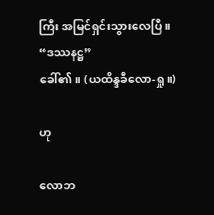ကြီး အမြင်ရှင်းသွားလေပြီ။ “ဒဿနဋ္ဌ”
ခေါ်၏။ (ယထိန္ဒခီလော-ရှု။)

ဟု

လောဘ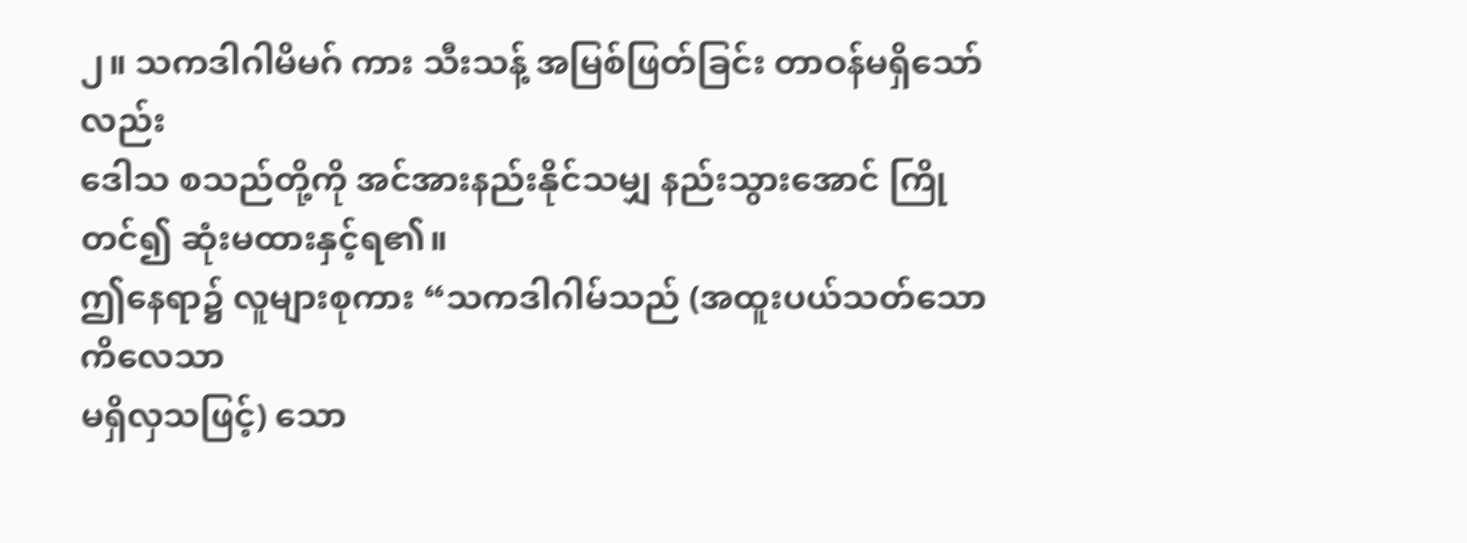၂။ သကဒါဂါမိမဂ် ကား သီးသန့် အမြစ်ဖြတ်ခြင်း တာဝန်မရှိသော်လည်း
ဒေါသ စသည်တို့ကို အင်အားနည်းနိုင်သမျှ နည်းသွားအောင် ကြိုတင်၍ ဆုံးမထားနှင့်ရ၏။
ဤနေရာ၌ လူများစုကား “သကဒါဂါမ်သည် (အထူးပယ်သတ်သော ကိလေသာ
မရှိလှသဖြင့်) သော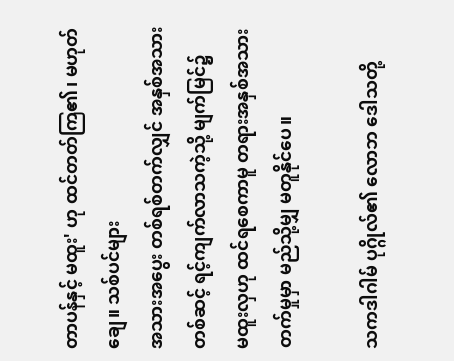တာပန်နှင့် မထူး' ဟု ထင်တတ်ကြ၏၊ မဟုတ်ချေ။ သစ်ပင်များ
အသားအပွေး တစ်ရစ်တက်လျှင် အနှစ်အသားတစ်ဆင့် ရင့်ကျက်လာသကဲ့သို့ မျက်မြင်၌
မထူးလှဟု ထင်ရစေကာမူ တရားအနှစ်အသားတက်မှုမှာ မည်သို့မျှ မတူနိုင်ပေ။

သကဒါဂါမ် ပုဂ္ဂိုလ်၏ လောဘ ဒေါသတို့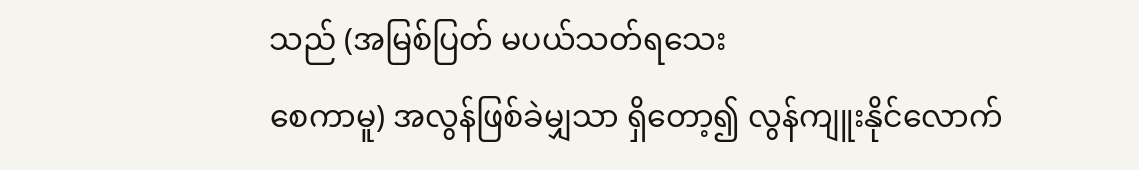သည် (အမြစ်ပြတ် မပယ်သတ်ရသေး
စေကာမူ) အလွန်ဖြစ်ခဲမျှသာ ရှိတော့၍ လွန်ကျူးနိုင်လောက်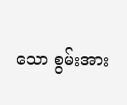သော စွမ်းအား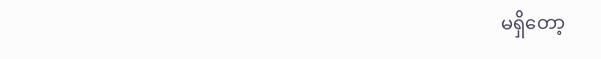မရှိတော့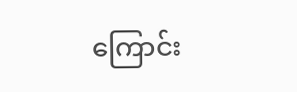ကြောင်း